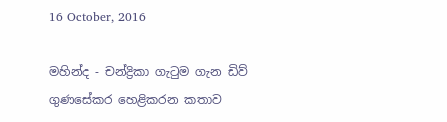16 October, 2016

මහින්ද - චන්ද්‍රිකා ගැටුම ගැන ඩිව් ගුණසේකර හෙළිකරන කතාව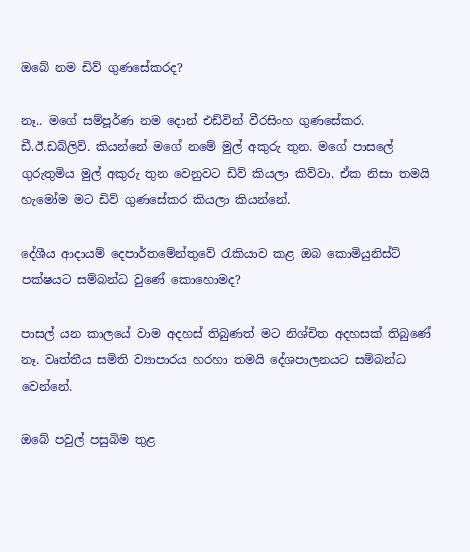ඔබේ නම ඩිව් ගුණසේකරද?

නෑ.. මගේ සම්පූර්ණ නම දොන් එඩ්වින් වීරසිංහ ගුණසේකර. ඩී.ඊ.ඩබ්ලිව්. කියන්නේ මගේ නමේ මුල් අකුරු තුන. මගේ පාස‍ලේ ගුරුතුමිය මුල් අකුරු තුන වෙනුවට ඩිව් කියලා කිව්වා. ඒක නිසා තමයි හැමෝම මට ඩිව් ගුණසේකර කියලා කියන්නේ.

දේශීය ආදායම් දෙපාර්තමේන්තුවේ රැකියාව කළ ඔබ කොමියුනිස්ට් පක්ෂයට සම්බන්ධ වුණේ කොහොමද?

පාසල් යන කාලයේ වාම අදහස් තිබුණත් මට නිශ්චිත අදහසක් තිබුණේ නෑ. වෘත්තීය සමිති ව්‍යාපාරය හරහා තමයි දේශපාලනයට සම්බන්ධ වෙන්නේ.

ඔබේ පවුල් පසුබිම තුළ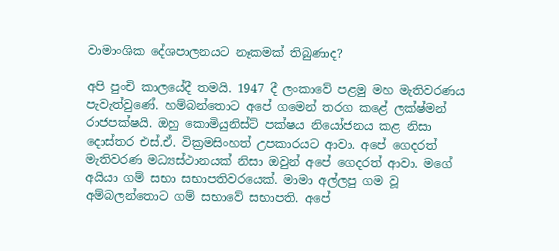වාමාංශික දේශපාලනයට නෑකමක් තිබුණාද?

අපි පුංචි කාලයේදී තමයි. 1947 දී ලංකාවේ පළමු මහ මැතිවරණය පැවැත්වුණේ. හම්බන්තොට අපේ ගමෙන් තරග කළේ ලක්ෂ්මන් රාජපක්ෂයි. ඔහු කොමියුනිස්ට් පක්ෂය නියෝජනය කළ නිසා දොස්තර එස්.ඒ. වික්‍රමසිංහත් උපකාරයට ආවා. අපේ ගෙදරත් මැතිවරණ මධ්‍යස්ථානයක් නිසා ඔවුන් අපේ ගෙදරත් ආවා. මගේ අයියා ගම් සභා සභාපතිවරයෙක්. මාමා අල්ලපු ගම වූ අම්බලන්තොට ගම් සභාවේ සභාපති. අපේ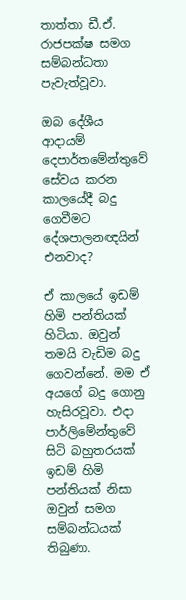තාත්තා ඩී.ඒ. රාජපක්ෂ සමග සම්බන්ධතා පැවැත්වූවා.

ඔබ දේශීය ආදායම් දෙපාර්තමේන්තුවේ සේවය කරන කාලයේදී බදු ගෙවීමට දේශපාලනඥයින් එනවාද?

ඒ කාලයේ ඉඩම් හිමි පන්තියක් හිටියා. ඔවුන් තමයි වැඩිම බදු ගෙවන්නේ. මම ඒ අයගේ බදු ගොනු හැසිරවූවා. එදා පාර්ලිමේන්තුවේ සිටි බහුතරයක් ඉඩම් හිමි පන්තියක් නිසා ඔවුන් සමග සම්බන්ධයක් තිබුණා.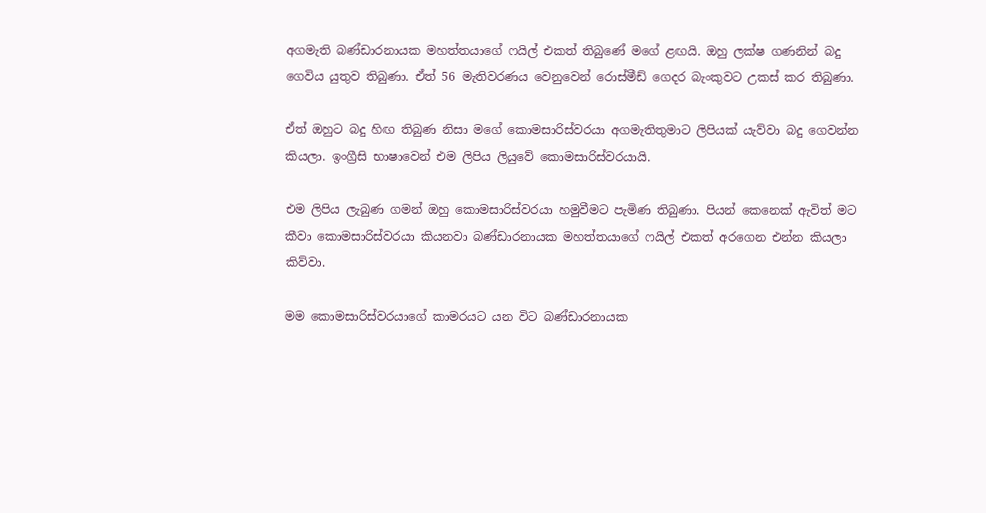අගමැති බණ්ඩාරනායක මහත්තයාගේ ෆයිල් එකත් තිබුණේ මගේ ළඟයි. ඔහු ලක්ෂ ගණනින් බදු ගෙවිය යුතුව තිබුණා. ඒත් 56 මැතිවරණය වෙනුවෙන් රොස්මීඩ් ගෙදර බැංකුවට උකස් කර තිබුණා.

ඒත් ඔහුට බදු හිඟ තිබුණ නිසා මගේ කොමසාරිස්වරයා අගමැතිතුමාට ලිපියක් යැව්වා බදු ගෙවන්න කියලා. ඉංග්‍රීසි භාෂාවෙන් එම ලිපිය ලියුවේ කොමසාරිස්වරයායි.

එම ලිපිය ලැබුණ ගමන් ඔහු කොමසාරිස්වරයා හමුවීමට පැමිණ තිබුණා. පියන් කෙනෙක් ඇවිත් මට කීවා කොමසාරිස්වරයා කියනවා බණ්ඩාරනායක මහත්තයාගේ ෆයිල් එකත් අරගෙන එන්න කියලා කිව්වා.

මම කොමසාරිස්වරයාගේ කාමරයට යන විට බණ්ඩාරනායක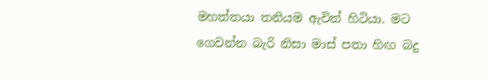මහත්තයා තනියම ඇවිත් හිටියා. මට ගෙවන්න බැරි නිසා මාස් පතා හිඟ බදු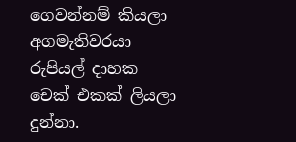ගෙවන්නම් කියලා අගමැතිවරයා රුපියල් දාහක චෙක් එකක් ලියලා දුන්නා.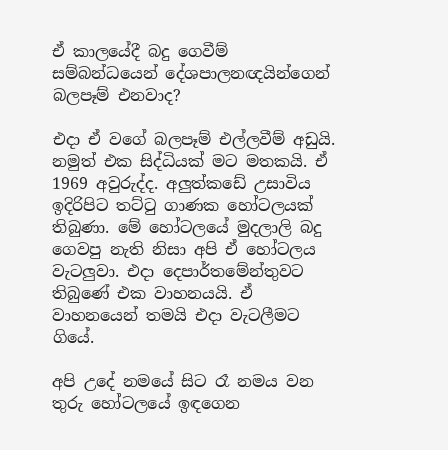ඒ කාලයේදී බදු ගෙවීම් සම්බන්ධයෙන් දේශපාලනඥයින්ගෙන් බලපෑම් එනවාද?

එදා ඒ වගේ බලපෑම් එල්ලවීම් අඩුයි. නමුත් එක සිද්ධියක් මට මතකයි. ඒ 1969 අවුරුද්ද. අලුත්කඩේ උසාවිය ඉදිරිපිට තට්ටු ගාණක හෝටලයක් තිබුණා. මේ හෝටලයේ මුදලාලි බදු ගෙවපු නැති නිසා අපි ඒ හෝටලය වැටලුවා. එදා දෙපාර්තමේන්තුවට තිබුණේ එක වාහනයයි. ඒ වාහනයෙන් තමයි එදා වැටලීමට ගියේ.

අපි උදේ නමයේ සිට රෑ නමය වන තුරු හෝටලයේ ඉඳගෙන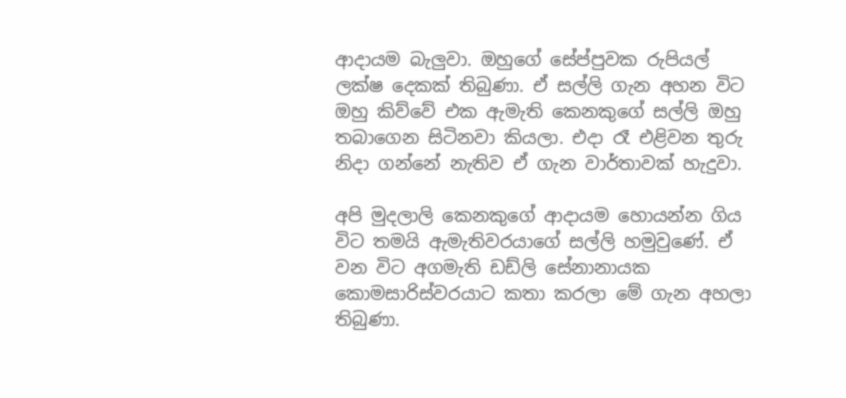ආදායම බැලුවා. ඔහුගේ සේප්පුවක රුපියල් ලක්ෂ දෙකක් තිබුණා. ඒ සල්ලි ගැන අහන විට ඔහු කිව්වේ එක ඇමැති කෙනකුගේ සල්ලි ඔහු තබාගෙන සිටිනවා කියලා. එදා රෑ එළිවන තුරු නිදා ගන්නේ නැතිව ඒ ගැන වාර්තාවක් හැදුවා.

අපි මුදලාලි කෙනකුගේ ආදායම හොයන්න ගිය විට තමයි ඇමැතිවරයාගේ සල්ලි හමුවුණේ. ඒ වන විට අගමැති ඩඩ්ලි සේනානායක කොමසාරිස්වරයාට කතා කරලා මේ ගැන අහලා තිබුණා.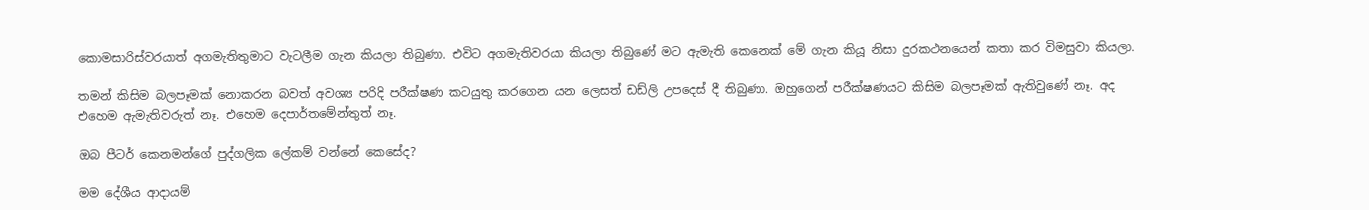කොමසාරිස්වරයාත් අගමැතිතුමාට වැටලීම ගැන කියලා තිබුණා. එවිට අගමැතිවරයා කියලා තිබුණේ මට ඇමැති කෙනෙක් මේ ගැන කියූ නිසා දුරකථනයෙන් කතා කර විමසුවා කියලා.

තමන් කිසිම බලපෑමක් නොකරන බවත් අවශ්‍ය පරිදි පරීක්ෂණ කටයුතු කරගෙන යන ලෙසත් ඩඩ්ලි උපදෙස් දී තිබුණා. ඔහුගෙන් පරීක්ෂණයට කිසිම බලපෑමක් ඇතිවුණේ නෑ. අද එහෙම ඇමැතිවරුත් නෑ. එහෙම දෙපාර්තමේන්තුත් නෑ.

ඔබ පීටර් කෙනමන්ගේ පුද්ගලික ‍ලේකම් වන්නේ කෙසේද?

මම දේශීය ආදායම්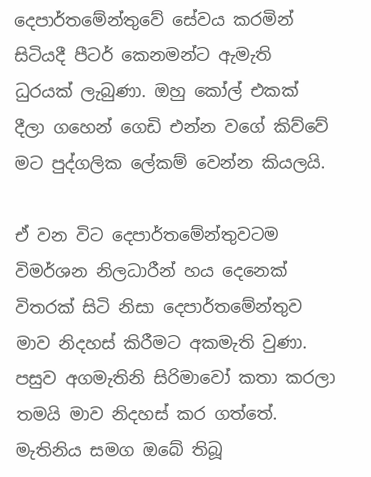දෙපාර්තමේන්තුවේ සේවය කරමින් සිටියදී පීටර් කෙනමන්ට ඇමැති ධුරයක් ලැබුණා. ඔහු කෝල් එකක් දීලා ගහෙන් ගෙඩි එන්න වගේ කිව්වේ මට පුද්ගලික ‍ලේකම් වෙන්න කියලයි.

ඒ වන විට දෙපාර්තමේන්තුවටම විමර්ශන නිලධාරීන් හය දෙනෙක් විතරක් සිටි නිසා දෙපාර්තමේන්තුව මාව නිදහස් කිරීමට අකමැති වුණා. පසුව අගමැතිනි සිරිමාවෝ කතා කරලා තමයි මාව නිදහස් කර ගත්තේ.
මැතිනිය සමග ඔබේ තිබූ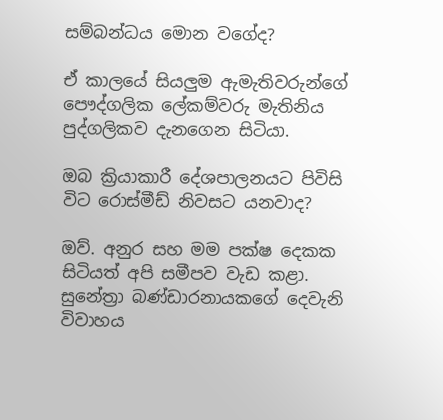සම්බන්ධය මොන වගේද?

ඒ කාලයේ සියලුම ඇමැතිවරුන්ගේ පෞද්ගලික ‍ලේකම්වරු මැතිනිය පුද්ගලිකව දැනගෙන සිටියා.

ඔබ ක්‍රියාකාරී දේශපාලනයට පිවිසි විට රොස්මීඩ් නිවසට යනවාද?

ඔව්. අනුර සහ මම පක්ෂ දෙකක සිටියත් අපි සමීපව වැඩ කළා. සුනේත්‍රා බණ්ඩාරනායකගේ දෙවැනි විවාහය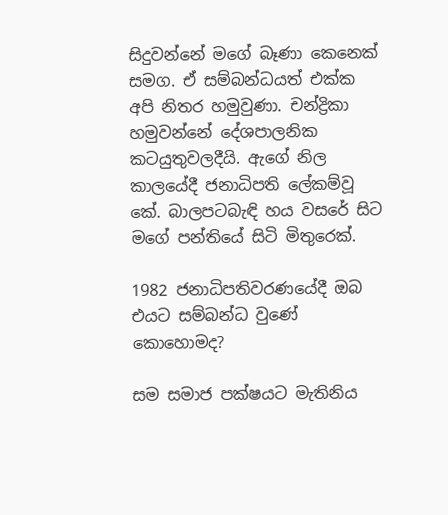සිදුවන්නේ මගේ බෑණා කෙනෙක් සමග. ඒ සම්බන්ධයත් එක්ක අපි නිතර හමුවුණා. චන්ද්‍රිකා හමුවන්නේ දේශපාලනික කටයුතුවලදීයි. ඇගේ නිල කාලයේදී ජනාධිපති ‍ලේකම්වූ කේ. බාලපටබැඳි හය වසරේ සිට මගේ පන්තියේ සිටි මිතුරෙක්.

1982 ජනාධිපතිවරණයේදී ඔබ එයට සම්බන්ධ වුණේ කොහොමද?

සම සමාජ පක්ෂයට මැතිනිය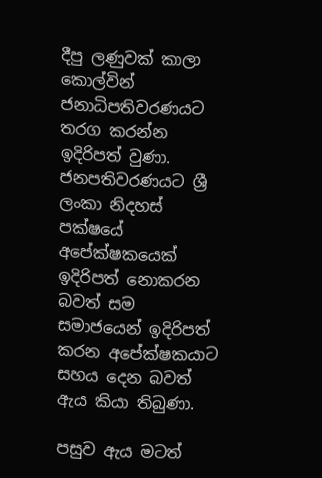දීපු ලණුවක් කාලා කොල්වින් ජනාධිපතිවරණයට තරග කරන්න ඉදිරිපත් වුණා. ජනපතිවරණයට ශ්‍රී ලංකා නිදහස් පක්ෂයේ අපේක්ෂකයෙක් ඉදිරිපත් නොකරන බවත් සම සමාජයෙන් ඉදිරිපත් කරන අපේක්ෂකයාට සහය දෙන බවත් ඇය කියා තිබුණා.

පසුව ඇය මටත්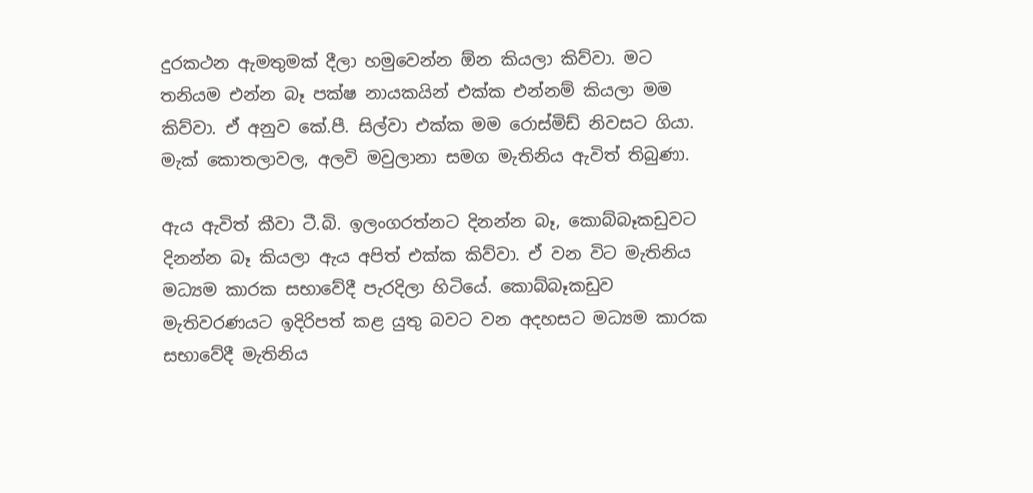දුරකථන ඇමතුමක් දීලා හමුවෙන්න ඕන කියලා කිව්වා. මට තනියම එන්න බෑ පක්ෂ නායකයින් එක්ක එන්නම් කියලා මම කිව්වා. ඒ අනුව කේ.පී. සිල්වා එක්ක මම රොස්මිඩ් නිවසට ගියා. මැක් කොතලාවල, අලවි මවුලානා සමග මැතිනිය ඇවිත් තිබුණා.

ඇය ඇවිත් කීවා ටී.බි. ඉලංගරත්නට දිනන්න බෑ, කොබ්බෑකඩුවට දිනන්න බෑ කියලා ඇය අපිත් එක්ක කිව්වා. ඒ වන විට මැතිනිය මධ්‍යම කාරක සභාවේදී පැරදිලා හිටියේ. කොබ්බෑකඩුව මැතිවරණයට ඉදිරිපත් කළ යුතු බවට වන අදහසට මධ්‍යම කාරක සභාවේදී මැතිනිය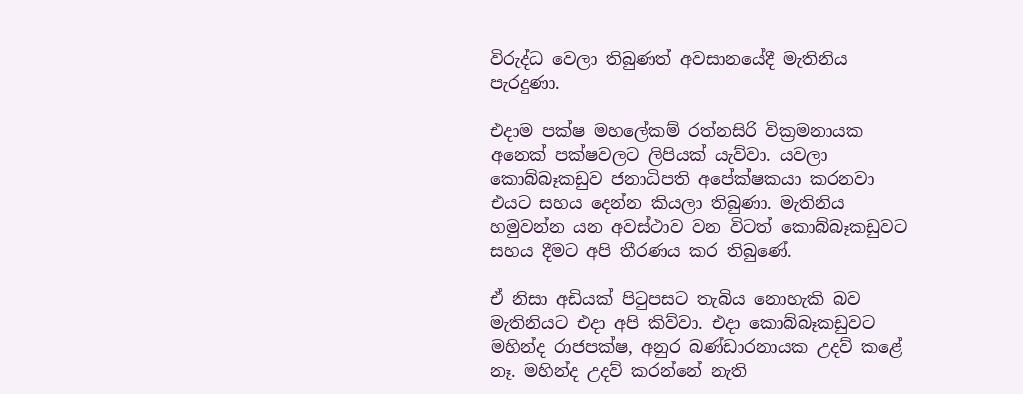විරුද්ධ වෙලා තිබුණත් අවසානයේදී මැතිනිය පැරදුණා.

එදාම පක්ෂ මහ‍ලේකම් රත්නසිරි වික්‍රමනායක අනෙක් පක්ෂවලට ලිපියක් යැව්වා. යවලා කොබ්බෑකඩුව ජනාධිපති අපේක්ෂකයා කරනවා එයට සහය දෙන්න කියලා තිබුණා. මැතිනිය හමුවන්න යන අවස්ථාව වන විටත් කොබ්බෑකඩුවට සහය දීමට අපි තීරණය කර තිබුණේ.

ඒ නිසා අඩියක් පිටුපසට තැබිය නොහැකි බව මැතිනියට එදා අපි කිව්වා. එදා කොබ්බෑකඩුවට මහින්ද රාජපක්ෂ, අනුර බණ්ඩාරනායක උදව් කළේ නෑ. මහින්ද උදව් කරන්නේ නැති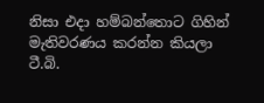නිසා එදා හම්බන්තොට ගිහින් මැතිවරණය කරන්න කියලා ටී.බි.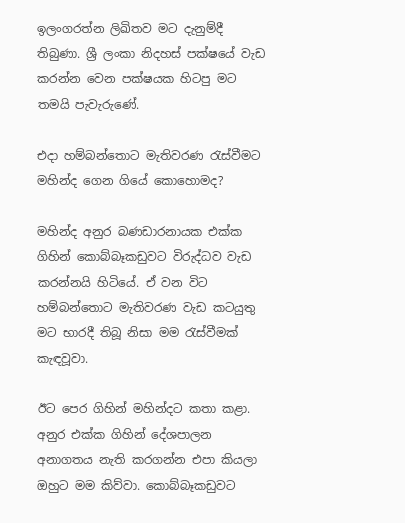ඉලංගරත්න ලිඛිතව මට දැනුම්දී තිබුණා. ශ්‍රී ලංකා නිදහස් පක්ෂයේ වැඩ කරන්න වෙන පක්ෂයක හිටපු මට තමයි පැවැරුණේ.

එදා හම්බන්තොට මැතිවරණ රැස්වීමට මහින්ද ගෙන ගියේ කොහොමද?

මහින්ද අනුර බණඩාරනායක එක්ක ගිහින් කොබ්බෑකඩුවට විරුද්ධව වැඩ කරන්නයි හිටියේ. ඒ වන විට හම්බන්තොට මැතිවරණ වැඩ කටයුතු මට භාරදී තිබූ නිසා මම රැස්වීමක් කැඳවූවා.

ඊට පෙර ගිහින් මහින්දට කතා කළා. අනුර එක්ක ගිහින් දේශපාලන අනාගතය නැති කරගන්න එපා කියලා ඔහුට මම කිව්වා. කොබ්බෑකඩුවට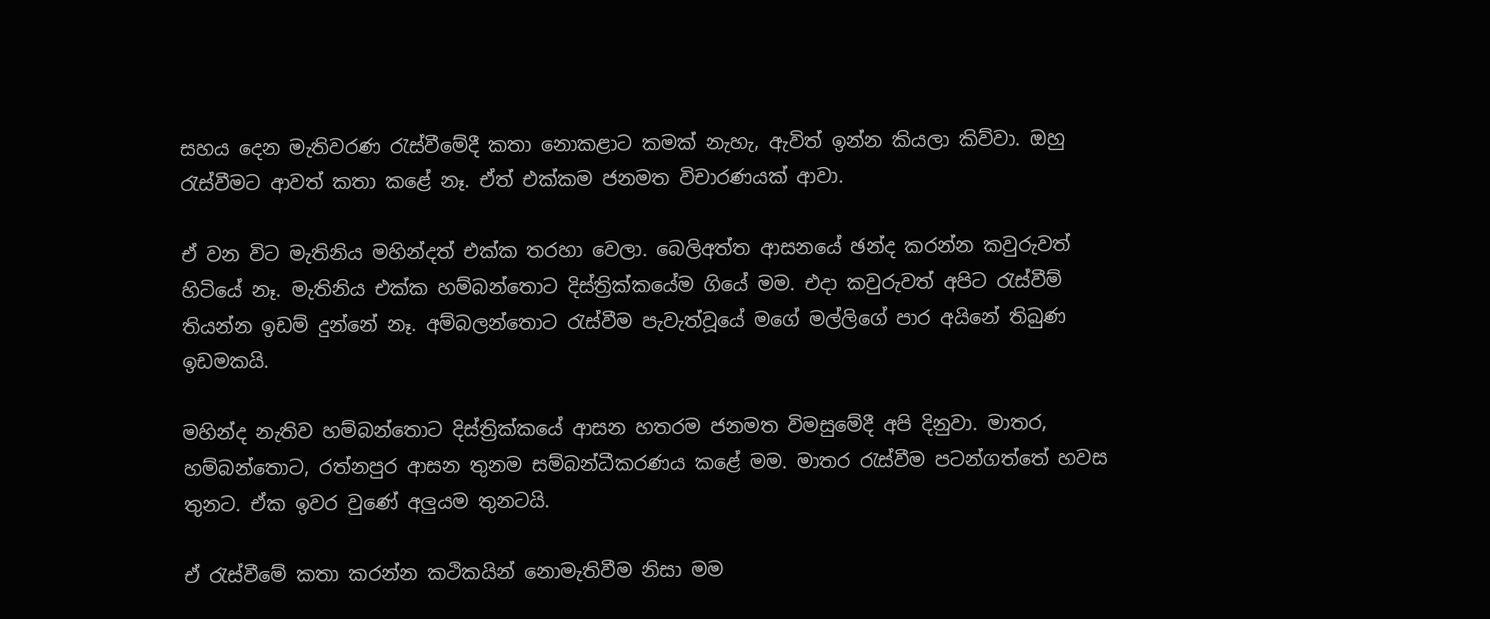සහය දෙන මැතිවරණ රැස්වීමේදී කතා නොකළාට කමක් නැහැ, ඇවිත් ඉන්න කියලා කිව්වා. ඔහු රැස්වීමට ආවත් කතා කළේ නෑ. ඒත් එක්කම ජනමත විචාරණයක් ආවා.

ඒ වන විට මැතිනිය මහින්දත් එක්ක තරහා වෙලා. බෙලිඅත්ත ආසනයේ ඡන්ද කරන්න කවුරුවත් හිටියේ නෑ. මැතිනිය එක්ක හම්බන්තොට දිස්ත්‍රික්කයේම ගියේ මම. එදා කවුරුවත් අපිට රැස්වීම් තියන්න ඉඩම් දුන්නේ නෑ. අම්බලන්තොට රැස්වීම පැවැත්වූයේ මගේ මල්ලිගේ පාර අයිනේ තිබුණ ඉඩමකයි.

මහින්ද නැතිව හම්බන්තොට දිස්ත්‍රික්කයේ ආසන හතරම ජනමත විමසුමේදී අපි දිනුවා. මාතර, හම්බන්තොට, රත්නපුර ආසන තුනම සම්බන්ධීකරණය කළේ මම. මාතර රැස්වීම පටන්ගත්තේ හවස තුනට. ඒක ඉවර වුණේ අලුයම තුනටයි.

ඒ රැස්වීමේ කතා කරන්න කථිකයින් නොමැතිවීම නිසා මම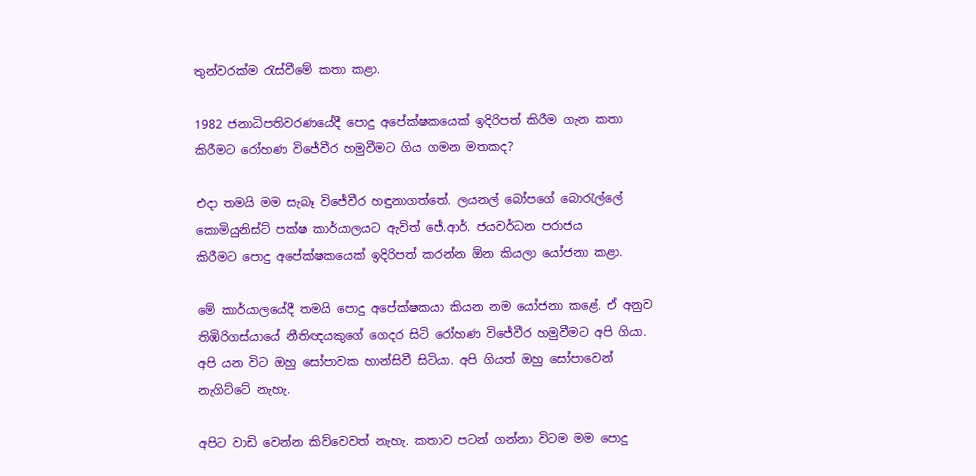තුන්වරක්ම රැස්වීමේ කතා කළා.

1982 ජනාධිපතිවරණයේදී ‍පොදු අපේක්ෂකයෙක් ඉදිරිපත් කිරීම ගැන කතා කිරීමට රෝහණ විජේවීර හමුවීමට ගිය ගමන මතකද?

එදා තමයි මම සැබෑ විජේවීර හඳුනාගත්තේ. ලයනල් බෝපගේ බොරැල්‍ලේ කොමියුනිස්ට් පක්ෂ කාර්යාලයට ඇවිත් ජේ.ආර්. ජයවර්ධන පරාජය කිරීමට ‍පොදු අපේක්ෂකයෙක් ඉදිරිපත් කරන්න ඕන කියලා යෝජනා කළා.

මේ කාර්යාලයේදී තමයි ‍පොදු අපේක්ෂකයා කියන නම යෝජනා කළේ. ඒ අනුව තිඹිරිගස්යායේ නීතිඥයකුගේ ගෙදර සිටි රෝහණ විජේවීර හමුවීමට අපි ගියා. අපි යන විට ඔහු සෝපාවක හාන්සිවී සිටියා. අපි ගියත් ඔහු සෝපාවෙන් නැගිට්ටේ නැහැ.

අපිට වාඩි වෙන්න කිව්වෙවත් නැහැ. කතාව පටන් ගන්නා විටම මම ‍පොදු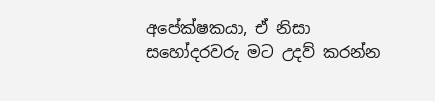අපේක්ෂකයා, ඒ නිසා සහෝදරවරු මට උදව් කරන්න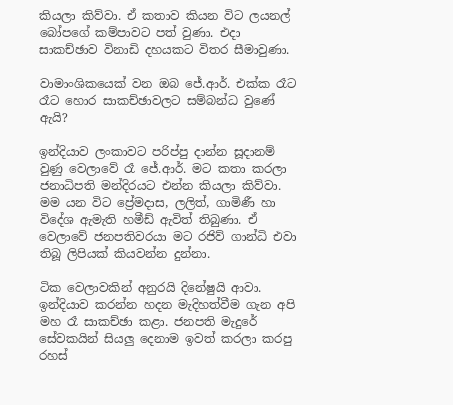කියලා කිව්වා. ඒ කතාව කියන විට ලයනල් බෝපගේ කම්පාවට පත් වුණා. එදා සාකච්ඡාව විනාඩි දහයකට විතර සීමාවුණා.

වාමාංශිකයෙක් වන ඔබ ජේ.ආර්. එක්ක රෑට රෑට හොර සාකච්ඡාවලට සම්බන්ධ වුණේ ඇයි?

ඉන්දියාව ලංකාවට පරිප්පු දාන්න සූදානම් වුණු වෙලාවේ රෑ ජේ.ආර්. මට කතා කරලා ජනාධිපති මන්දිරයට එන්න කියලා කිව්වා. මම යන විට ප්‍රේමදාස, ලලිත්, ගාමිණී හා විදේශ ඇමැති හමීඩ් ඇවිත් තිබුණා. ඒ වෙලාවේ ජනපතිවරයා මට රජිව් ගාන්ධි එවා තිබූ ලිපියක් කියවන්න දුන්නා.

ටික වෙලාවකින් අනුරයි දිනේෂුයි ආවා. ඉන්දියාව කරන්න හදන මැදිහත්වීම ගැන අපි මහ රෑ සාකච්ඡා කළා. ජනපති මැදුරේ සේවකයින් සියලු දෙනාම ඉවත් කරලා කරපු රහස්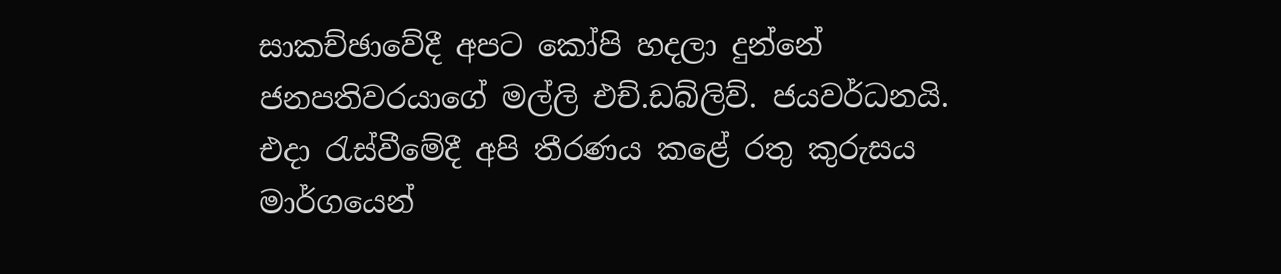සාකච්ඡාවේදී අපට කෝපි හදලා දුන්නේ ජනපතිවරයාගේ මල්ලි එච්.ඩබ්ලිව්. ජයවර්ධනයි. එදා රැස්වීමේදී අපි තීරණය කළේ රතු කුරුසය මාර්ගයෙන්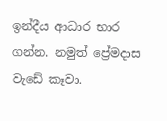ඉන්දීය ආධාර භාර ගන්න. නමුත් ප්‍රේමදාස වැඩේ කෑවා.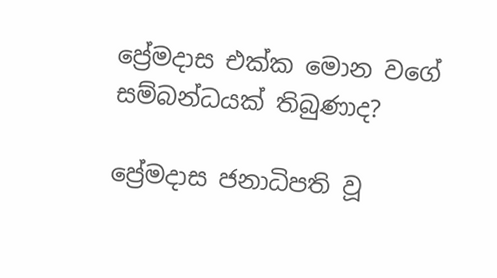ප්‍රේමදාස එක්ක මොන වගේ සම්බන්ධයක් තිබුණාද?

ප්‍රේමදාස ජනාධිපති වූ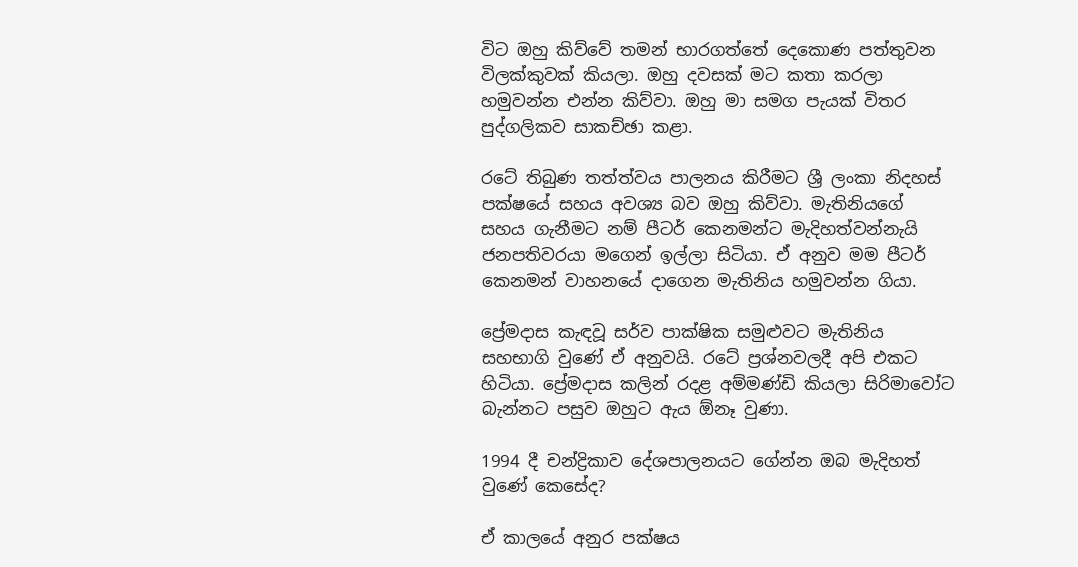විට ඔහු කිව්වේ තමන් භාරගත්තේ දෙකොණ පත්තුවන විලක්කුවක් කියලා. ඔහු දවසක් මට කතා කරලා හමුවන්න එන්න කිව්වා. ඔහු මා සමග පැයක් විතර පුද්ගලිකව සාකච්ඡා කළා.

රටේ තිබුණ තත්ත්වය පාලනය කිරීමට ශ්‍රී ලංකා නිදහස් පක්ෂයේ සහය අවශ්‍ය බව ඔහු කිව්වා. මැතිනියගේ සහය ගැනීමට නම් පීටර් කෙනමන්ට මැදිහත්වන්නැයි ජනපතිවරයා මගෙන් ඉල්ලා සිටියා. ඒ අනුව මම පීටර් කෙනමන් වාහනයේ දාගෙන මැතිනිය හමුවන්න ගියා.

ප්‍රේමදාස කැඳවූ සර්ව පාක්ෂික සමුළුවට මැතිනිය සහභාගි වුණේ ඒ අනුවයි. රටේ ප්‍රශ්නවලදී අපි එකට හිටියා. ප්‍රේමදාස කලින් රදළ අම්මණ්ඩි කියලා සිරිමාවෝට බැන්නට පසුව ඔහුට ඇය ඕනෑ වුණා.

1994 දී චන්ද්‍රිකාව දේශපාලනයට ගේන්න ඔබ මැදිහත් වුණේ කෙසේද?

ඒ කාලයේ අනුර පක්ෂය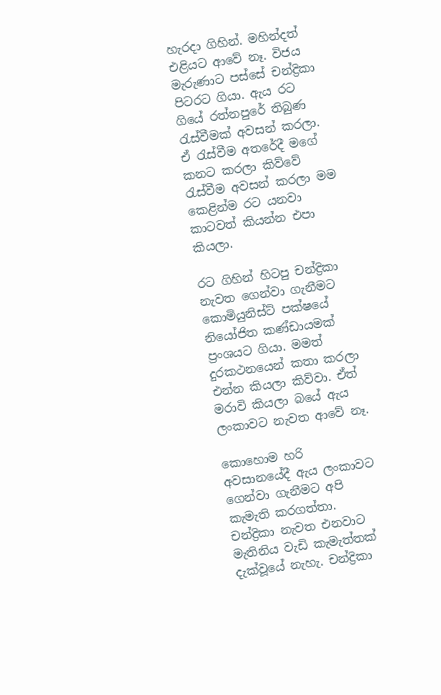හැරදා ගිහින්. මහින්දත් එළියට ආවේ නෑ. විජය මැරුණාට පස්සේ චන්ද්‍රිකා පිටරට ගියා. ඇය රට ගියේ රත්නපුරේ තිබුණ රැස්වීමක් අවසන් කරලා. ඒ රැස්වීම අතරේදී මගේ කනට කරලා කිව්වේ රැස්වීම අවසන් කරලා මම කෙළින්ම රට යනවා කාටවත් කියන්න එපා කියලා.

රට ගිහින් හිටපු චන්ද්‍රිකා නැවත ගෙන්වා ගැනීමට කොමියුනිස්ට් පක්ෂයේ නියෝජිත කණ්ඩායමක් ප්‍රංශයට ගියා. මමත් දුරකථනයෙන් කතා කරලා එන්න කියලා කිව්වා. ඒත් මරාවි කියලා බයේ ඇය ලංකාවට නැවත ආවේ නෑ.

කොහොම හරි අවසානයේදී ඇය ලංකාවට ගෙන්වා ගැනීමට අපි කැමැති කරගත්තා. චන්ද්‍රිකා නැවත එනවාට මැතිනිය වැඩි කැමැත්තක් දැක්වූයේ නැහැ. චන්ද්‍රිකා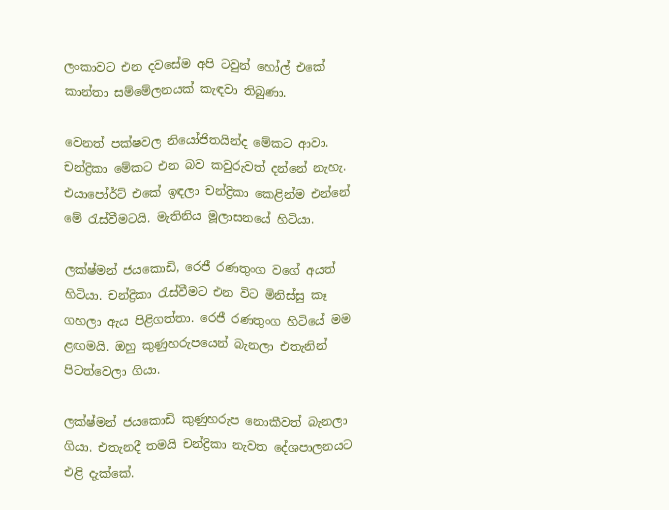ලංකාවට එන දවසේම අපි ටවුන් හෝල් එකේ කාන්තා සම්මේලනයක් කැඳවා තිබුණා.

වෙනත් පක්ෂවල නියෝජිතයින්ද මේකට ආවා. චන්ද්‍රිකා මේකට එන බව කවුරුවත් දන්නේ නැහැ. එයාපෝර්ට් එකේ ඉඳලා චන්ද්‍රිකා කෙළින්ම එන්නේ මේ රැස්වීමටයි. මැතිනිය මූලාසනයේ හිටියා.

ලක්ෂ්මන් ජයකොඩි, රෙජී රණතුංග වගේ අයත් හිටියා. චන්ද්‍රිකා රැස්වීමට එන විට මිනිස්සු කෑ ගහලා ඇය පිළිගත්තා. රෙජී රණතුංග හිටියේ මම ළඟමයි. ඔහු කුණුහරුපයෙන් බැනලා එතැනින් පිටත්වෙලා ගියා.

ලක්ෂ්මන් ජයකොඩි කුණුහරුප නොකීවත් බැනලා ගියා. එතැනදී තමයි චන්ද්‍රිකා නැවත දේශපාලනයට එළි දැක්කේ.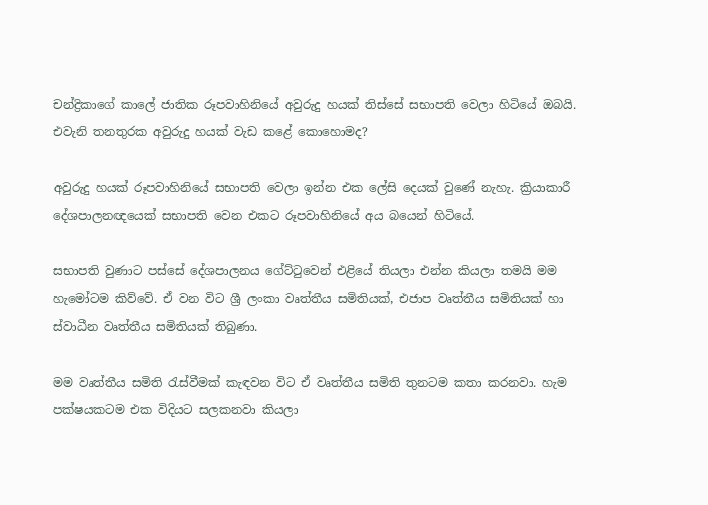චන්ද්‍රිකාගේ කා‍ලේ ජාතික රූපවාහිනියේ අවුරුදු හයක් තිස්සේ සභාපති වෙලා හිටියේ ඔබයි. එවැනි තනතුරක අවුරුදු හයක් වැඩ කළේ කොහොමද?

අවුරුදු හයක් රූපවාහිනියේ සභාපති වෙලා ඉන්න එක ‍ලේසි දෙයක් වුණේ නැහැ. ක්‍රියාකාරී දේශපාලනඥයෙක් සභාපති වෙන එකට රූපවාහිනියේ අය බයෙන් හිටියේ.

සභාපති වුණාට පස්සේ දේශපාලනය ගේට්ටුවෙන් එළියේ තියලා එන්න කියලා තමයි මම හැමෝටම කිව්වේ. ඒ වන විට ශ්‍රී ලංකා වෘත්තීය සමිතියක්, එජාප වෘත්තීය සමිතියක් හා ස්වාධීන වෘත්තීය සමිතියක් තිබුණා.

මම වෘත්තීය සමිති රැස්වීමක් කැඳවන විට ඒ වෘත්තීය සමිති තුනටම කතා කරනවා. හැම පක්ෂයකටම එක විදියට සලකනවා කියලා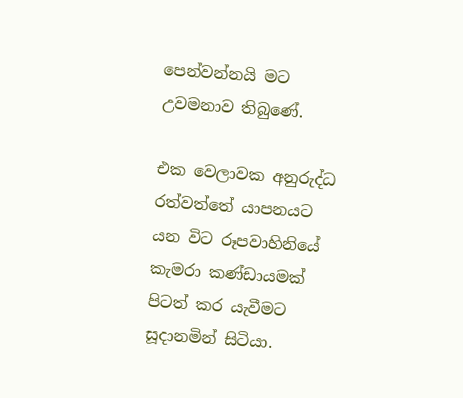පෙන්වන්නයි මට උවමනාව තිබුණේ.

එක වෙලාවක අනුරුද්ධ රත්වත්තේ යාපනයට යන විට රූපවාහිනියේ කැමරා කණ්ඩායමක් පිටත් කර යැවීමට සූදානමින් සිටියා.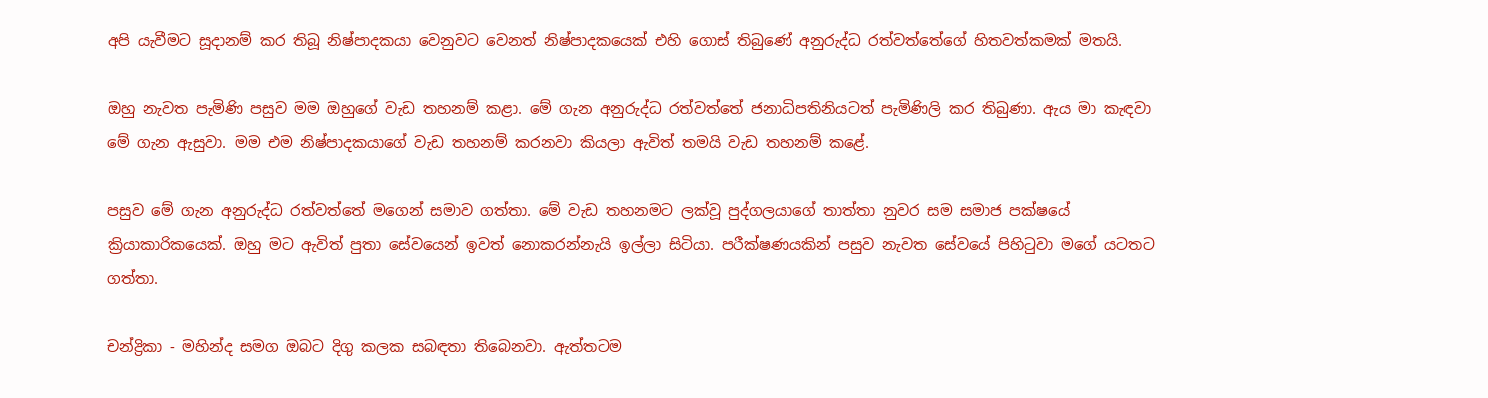අපි යැවීමට සූදානම් කර තිබූ නිෂ්පාදකයා වෙනුවට වෙනත් නිෂ්පාදකයෙක් එහි ගොස් තිබුණේ අනුරුද්ධ රත්වත්තේගේ හිතවත්කමක් මතයි.

ඔහු නැවත පැමිණි පසුව මම ඔහුගේ වැඩ තහනම් කළා. මේ ගැන අනුරුද්ධ රත්වත්තේ ජනාධිපතිනියටත් පැමිණිලි කර තිබුණා. ඇය මා කැඳවා මේ ගැන ඇසුවා. මම එම නිෂ්පාදකයාගේ වැඩ තහනම් කරනවා කියලා ඇවිත් තමයි වැඩ තහනම් කළේ.

පසුව මේ ගැන අනුරුද්ධ රත්වත්තේ මගෙන් සමාව ගත්තා. මේ වැඩ තහනමට ලක්වූ පුද්ගලයාගේ තාත්තා නුවර සම සමාජ පක්ෂයේ ක්‍රියාකාරිකයෙක්. ඔහු මට ඇවිත් පුතා සේවයෙන් ඉවත් නොකරන්නැයි ඉල්ලා සිටියා. පරීක්ෂණයකින් පසුව නැවත සේවයේ පිහිටුවා මගේ යටතට ගත්තා.

චන්ද්‍රිකා - මහින්ද සමග ඔබට දිගු කලක සබඳතා තිබෙනවා. ඇත්තටම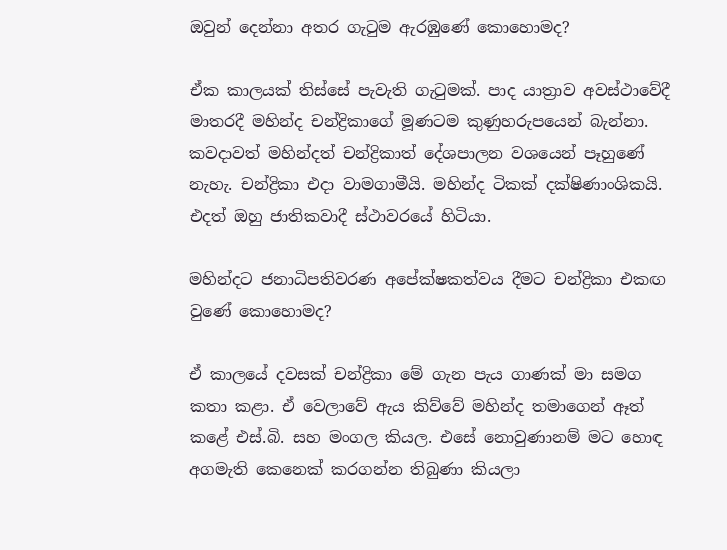ඔවුන් දෙන්නා අතර ගැටුම ඇරඹුණේ කොහොමද?

ඒක කාලයක් තිස්සේ පැවැති ගැටුමක්. පාද යාත්‍රාව අවස්ථාවේදී මාතරදී මහින්ද චන්ද්‍රිකාගේ මූණටම කුණුහරුපයෙන් බැන්නා. කවදාවත් මහින්දත් චන්ද්‍රිකාත් දේශපාලන වශයෙන් පෑහුණේ නැහැ. චන්ද්‍රිකා එදා වාමගාමීයි. මහින්ද ටිකක් දක්ෂිණාංශිකයි. එදත් ඔහු ජාතිකවාදී ස්ථාවරයේ හිටියා.

මහින්දට ජනාධිපතිවරණ අපේක්ෂකත්වය දීමට චන්ද්‍රිකා එකඟ වුණේ කොහොමද?

ඒ කාලයේ දවසක් චන්ද්‍රිකා මේ ගැන පැය ගාණක් මා සමග කතා කළා. ඒ වෙලාවේ ඇය කිව්වේ මහින්ද තමාගෙන් ඈත් කළේ එස්.බි. සහ මංගල කියල. එසේ නොවුණානම් මට හොඳ අගමැති කෙනෙක් කරගන්න තිබුණා කියලා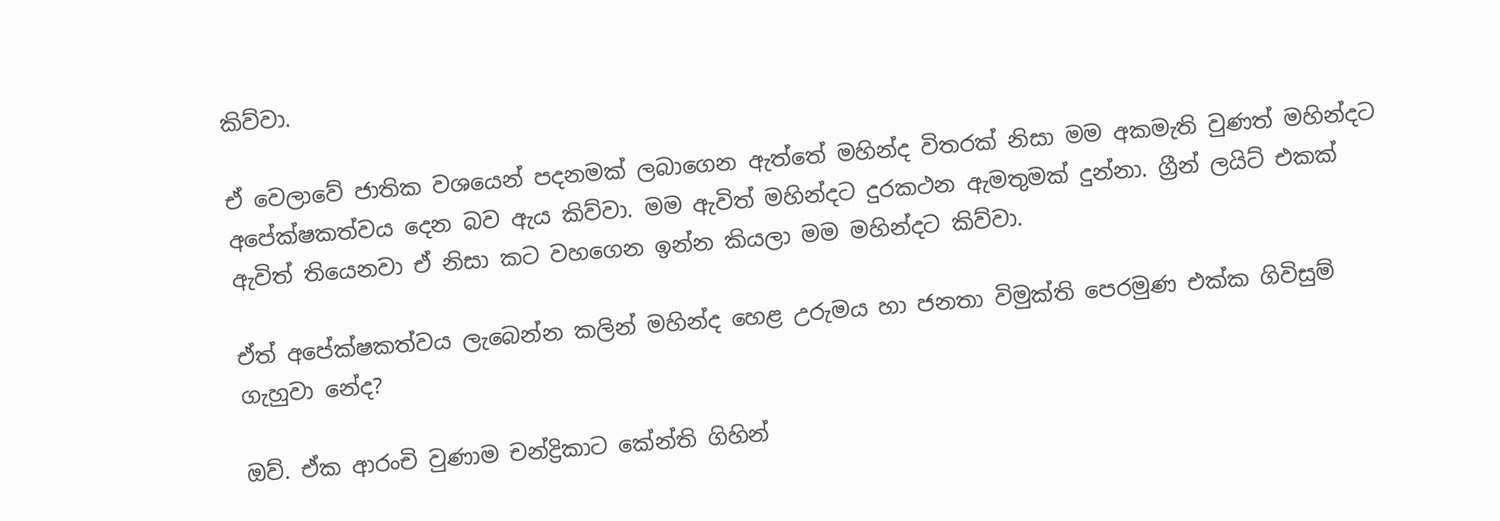කිව්වා.

ඒ වෙලාවේ ජාතික වශයෙන් පදනමක් ලබාගෙන ඇත්තේ මහින්ද විතරක් නිසා මම අකමැති වුණත් මහින්දට අපේක්ෂකත්වය දෙන බව ඇය කිව්වා. මම ඇවිත් මහින්දට දුරකථන ඇමතුමක් දුන්නා. ග්‍රීන් ලයිට් එකක් ඇවිත් තියෙනවා ඒ නිසා කට වහගෙන ඉන්න කියලා මම මහින්දට කිව්වා.

ඒත් අපේක්ෂකත්වය ලැබෙන්න කලින් මහින්ද හෙළ උරුමය හා ජනතා විමුක්ති පෙරමුණ එක්ක ගිවිසුම් ගැහුවා නේද?

ඔව්. ඒක ආරංචි වුණාම චන්ද්‍රිකාට කේන්ති ගිහින්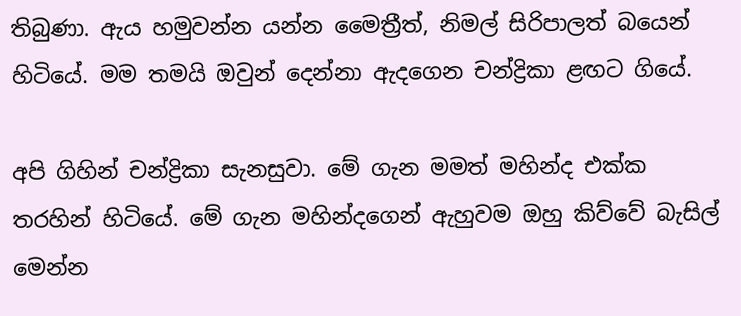තිබුණා. ඇය හමුවන්න යන්න මෛත්‍රීත්, නිමල් සිරිපාලත් බයෙන් හිටියේ. මම තමයි ඔවුන් දෙන්නා ඇදගෙන චන්ද්‍රිකා ළඟට ගියේ.

අපි ගිහින් චන්ද්‍රිකා සැනසුවා. මේ ගැන මමත් මහින්ද එක්ක තරහින් හිටියේ. මේ ගැන මහින්දගෙන් ඇහුවම ඔහු කිව්වේ බැසිල් මෙන්න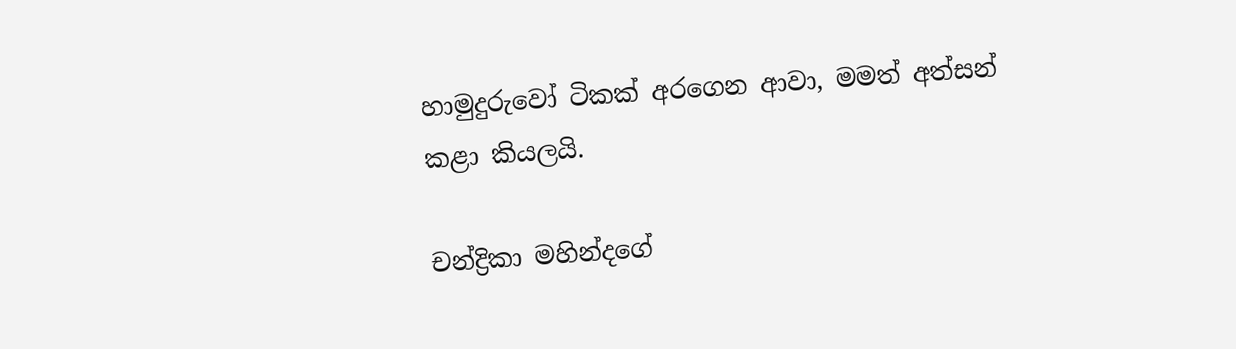හාමුදුරුවෝ ටිකක් අරගෙන ආවා, මමත් අත්සන් කළා කියලයි.

චන්ද්‍රිකා මහින්දගේ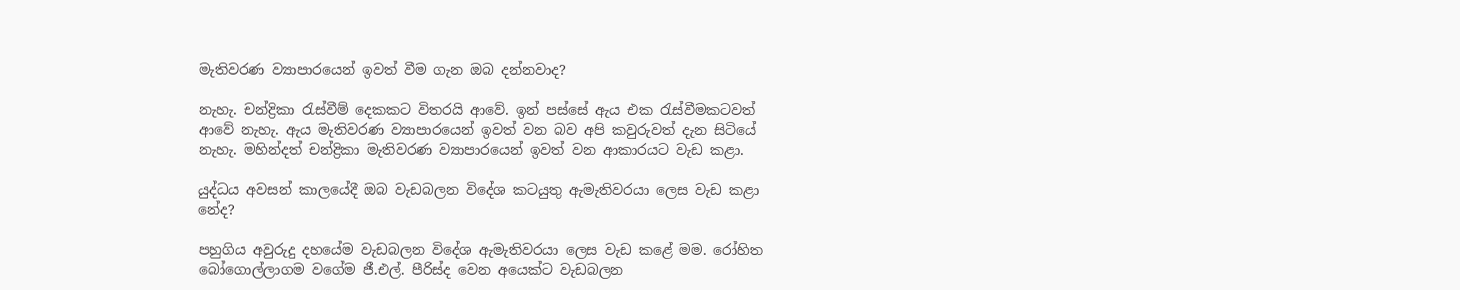මැතිවරණ ව්‍යාපාරයෙන් ඉවත් වීම ගැන ඔබ දන්නවාද?

නැහැ. චන්ද්‍රිකා රැස්වීම් දෙකකට විතරයි ආවේ. ඉන් පස්සේ ඇය එක රැස්වීමකටවත් ආවේ නැහැ. ඇය මැතිවරණ ව්‍යාපාරයෙන් ඉවත් වන බව අපි කවුරුවත් දැන සිටියේ නැහැ. මහින්දත් චන්ද්‍රිකා මැතිවරණ ව්‍යාපාරයෙන් ඉවත් වන ආකාරයට වැඩ කළා.

යුද්ධය අවසන් කාලයේදී ඔබ වැඩබලන විදේශ කටයුතු ඇමැතිවරයා ලෙස වැඩ කළා නේද?

පහුගිය අවුරුදු දහයේම වැඩබලන විදේශ ඇමැතිවරයා ලෙස වැඩ කළේ මම. රෝහිත බෝගොල්ලාගම වගේම ජී.එල්. පීරිස්ද වෙන අයෙක්ට වැඩබලන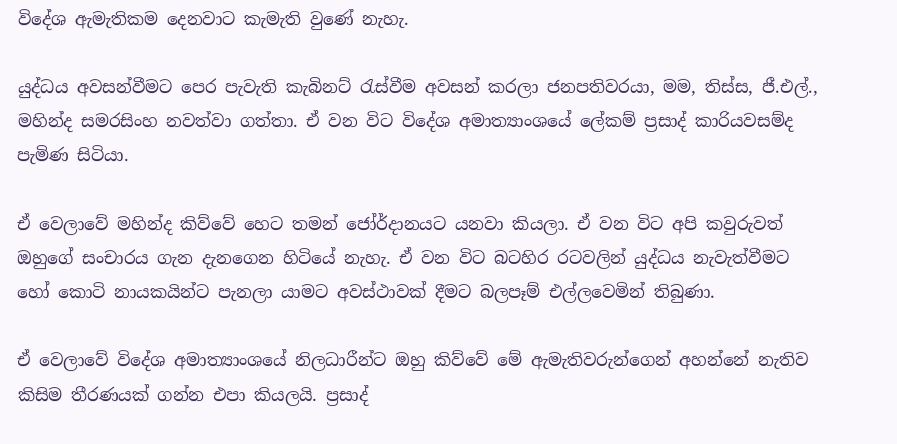විදේශ ඇමැතිකම දෙනවාට කැමැති වුණේ නැහැ.

යුද්ධය අවසන්වීමට පෙර පැවැති කැබිනට් රැස්වීම අවසන් කරලා ජනපතිවරයා, මම, තිස්ස, ජී.එල්., මහින්ද සමරසිංහ නවත්වා ගත්තා. ඒ වන විට විදේශ අමාත්‍යාංශයේ ‍ලේකම් ප්‍රසාද් කාරියවසම්ද පැමිණ සිටියා.

ඒ වෙලාවේ මහින්ද කිව්වේ හෙට තමන් ජෝර්දානයට යනවා කියලා. ඒ වන විට අපි කවුරුවත් ඔහුගේ සංචාරය ගැන දැනගෙන හිටියේ නැහැ. ඒ වන විට බටහිර රටවලින් යුද්ධය නැවැත්වීමට හෝ කොටි නායකයින්ට පැනලා යාමට අවස්ථාවක් දීමට බලපෑම් එල්ලවෙමින් තිබුණා.

ඒ වෙලාවේ විදේශ අමාත්‍යාංශයේ නිලධාරීන්ට ඔහු කිව්වේ මේ ඇමැතිවරුන්ගෙන් අහන්නේ නැතිව කිසිම තීරණයක් ගන්න එපා කියලයි. ප්‍රසාද්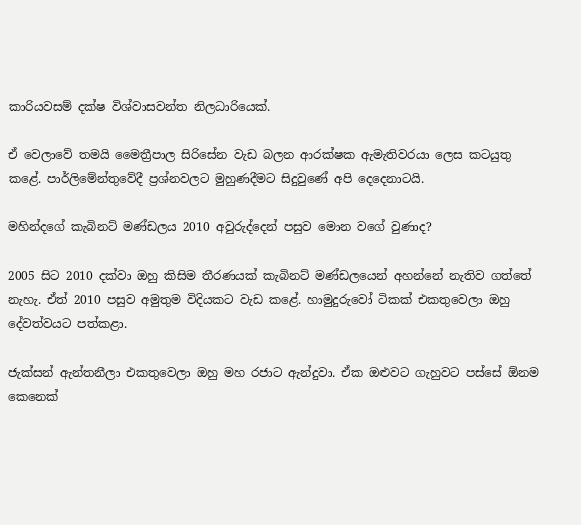කාරියවසම් දක්ෂ විශ්වාසවන්ත නිලධාරියෙක්.

ඒ වෙලාවේ තමයි මෛත්‍රීපාල සිරිසේන වැඩ බලන ආරක්ෂක ඇමැතිවරයා ලෙස කටයුතු කළේ. පාර්ලිමේන්තුවේදී ප්‍රශ්නවලට මුහුණදීමට සිදුවුණේ අපි දෙදෙනාටයි.

මහින්දගේ කැබිනට් මණ්ඩලය 2010 අවුරුද්දෙන් පසුව මොන වගේ වුණාද?

2005 සිට 2010 දක්වා ඔහු කිසිම තීරණයක් කැබිනට් මණ්ඩලයෙන් අහන්නේ නැතිව ගත්තේ නැහැ. ඒත් 2010 පසුව අමුතුම විදියකට වැඩ කළේ. හාමුදුරුවෝ ටිකක් එකතුවෙලා ඔහු දේවත්වයට පත්කළා.

ජැක්සන් ඇන්තනීලා එකතුවෙලා ඔහු මහ රජාට ඇන්දුවා. ඒක ඔළුවට ගැහුවට පස්සේ ඕනම කෙනෙක්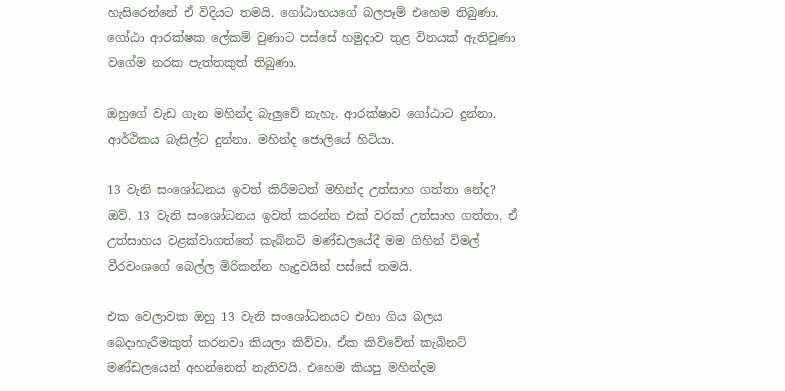හැසිරෙන්නේ ඒ විදියට තමයි. ගෝඨාභයගේ බලපෑම් එහෙම තිබුණා. ගෝඨා ආරක්ෂක ‍ලේකම් වුණාට පස්සේ හමුදාව තුළ විනයක් ඇතිවුණා වගේම නරක පැත්තකුත් තිබුණා.

ඔහුගේ වැඩ ගැන මහින්ද බැලුවේ නැහැ. ආරක්ෂාව ගෝඨාට දුන්නා. ආර්ථිකය බැසිල්ට දුන්නා. මහින්ද ජොලියේ හිටියා.

13 වැනි සංශෝධනය ඉවත් කිරීමටත් මහින්ද උත්සාහ ගත්තා නේද?
ඔව්. 13 වැනි සංශෝධනය ඉවත් කරන්න එක් වරක් උත්සාහ ගත්තා. ඒ උත්සාහය වළක්වාගත්තේ කැබිනට් මණ්ඩලයේදී මම ගිහින් විමල් වීරවංශගේ බෙල්ල මිරිකන්න හැදුවයින් පස්සේ තමයි.

එක වෙලාවක ඔහු 13 වැනි සංශෝධනයට එහා ගිය බලය බෙදාහැරීමකුත් කරනවා කියලා කිව්වා. ඒක කිව්වේත් කැබිනට් මණ්ඩලයෙන් අහන්නෙත් නැතිවයි. එහෙම කියපු මහින්දම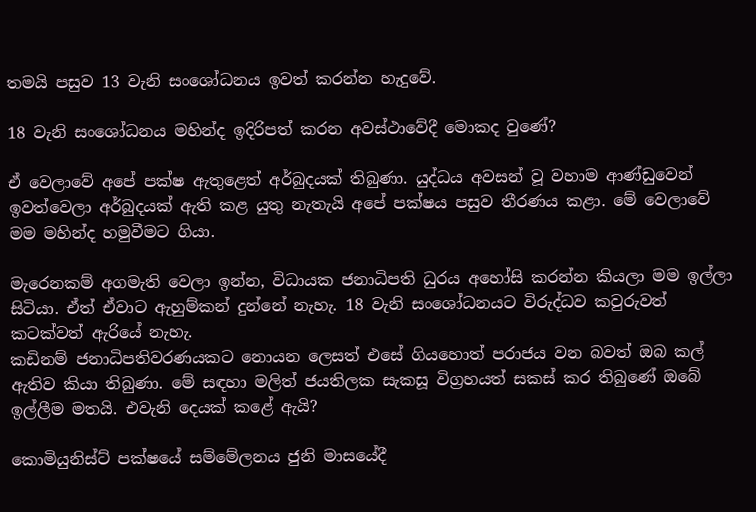තමයි පසුව 13 වැනි සංශෝධනය ඉවත් කරන්න හැදුවේ.

18 වැනි සංශෝධනය මහින්ද ඉදිරිපත් කරන අවස්ථාවේදී මොකද වුණේ?

ඒ වෙලාවේ අපේ පක්ෂ ඇතුළෙත් අර්බුදයක් තිබුණා. යුද්ධය අවසන් වූ වහාම ආණ්ඩුවෙන් ඉවත්වෙලා අර්බුදයක් ඇති කළ යුතු නැතැයි අපේ පක්ෂය පසුව තීරණය කළා. මේ වෙලාවේ මම මහින්ද හමුවීමට ගියා.

මැරෙනකම් අගමැති වෙලා ඉන්න, විධායක ජනාධිපති ධුරය අහෝසි කරන්න කියලා මම ඉල්ලා සිටියා. ඒත් ඒවාට ඇහුම්කන් දුන්නේ නැහැ. 18 වැනි සංශෝධනයට විරුද්ධව කවුරුවත් කටක්වත් ඇරියේ නැහැ.
කඩිනම් ජනාධිපතිවරණයකට නොයන ලෙසත් එසේ ගියහොත් පරාජය වන බවත් ඔබ කල් ඇතිව කියා තිබුණා. මේ සඳහා මලිත් ජයතිලක සැකසූ විග්‍රහයත් සකස් කර තිබුණේ ඔබේ ඉල්ලීම මතයි. එවැනි දෙයක් කළේ ඇයි?

කොමියුනිස්ට් පක්ෂයේ සම්මේලනය ජුනි මාසයේදී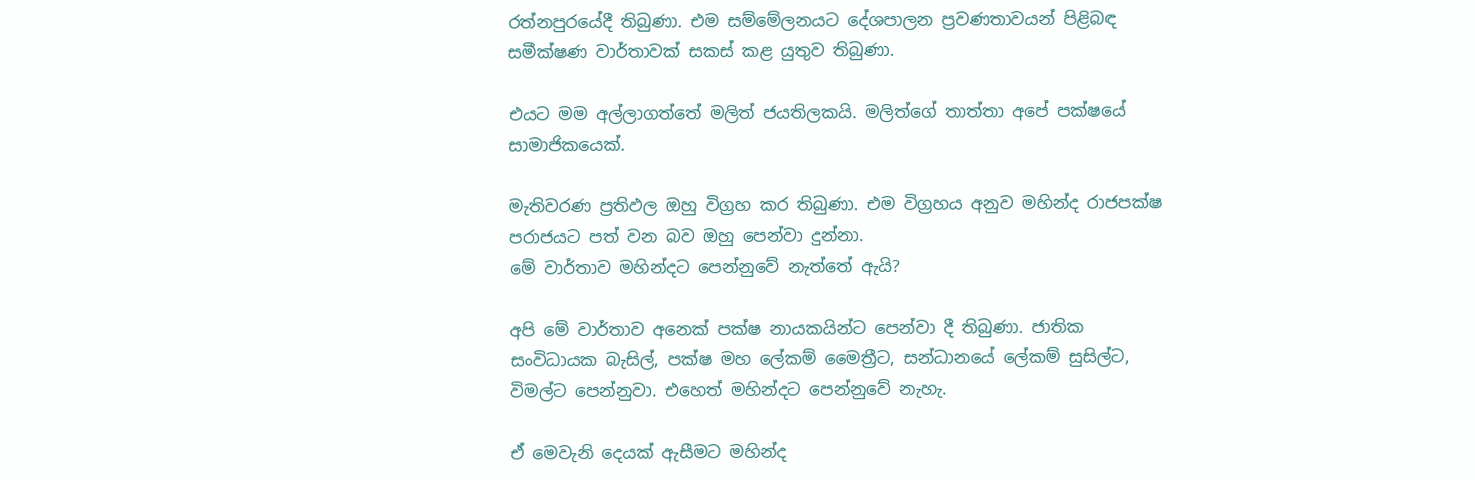රත්නපුරයේදී තිබුණා. එම සම්මේලනයට දේශපාලන ප්‍රවණතාවයන් පිළිබඳ සමීක්ෂණ වාර්තාවක් සකස් කළ යුතුව තිබුණා.

එයට මම අල්ලාගත්තේ මලිත් ජයතිලකයි. මලිත්ගේ තාත්තා අපේ පක්ෂයේ සාමාජිකයෙක්.

මැතිවරණ ප්‍රතිඵල ඔහු විග්‍රහ කර තිබුණා. එම විග්‍රහය අනුව මහින්ද රාජපක්ෂ පරාජයට පත් වන බව ඔහු පෙන්වා දුන්නා.
මේ වාර්තාව මහින්දට පෙන්නුවේ නැත්තේ ඇයි?

අපි මේ වාර්තාව අනෙක් පක්ෂ නායකයින්ට පෙන්වා දී තිබුණා. ජාතික සංවිධායක බැසිල්, පක්ෂ මහ ‍ලේකම් මෛත්‍රීට, සන්ධානයේ ‍ලේකම් සුසිල්ට, විමල්ට පෙන්නුවා. එහෙත් මහින්දට පෙන්නුවේ නැහැ.

ඒ මෙවැනි දෙයක් ඇසීමට මහින්ද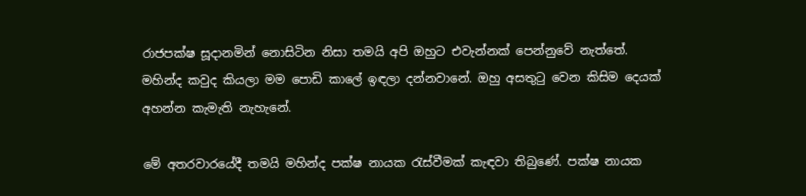රාජපක්ෂ සූදානමින් නොසිටින නිසා තමයි අපි ඔහුට එවැන්නක් පෙන්නුවේ නැත්තේ. මහින්ද කවුද කියලා මම ‍පොඩි කා‍ලේ ඉඳලා දන්නවානේ. ඔහු අසතුටු වෙන කිසිම දෙයක් අහන්න කැමැති නැහැනේ.

මේ අතරවාරයේදී තමයි මහින්ද පක්ෂ නායක රැස්වීමක් කැඳවා තිබුණේ. පක්ෂ නායක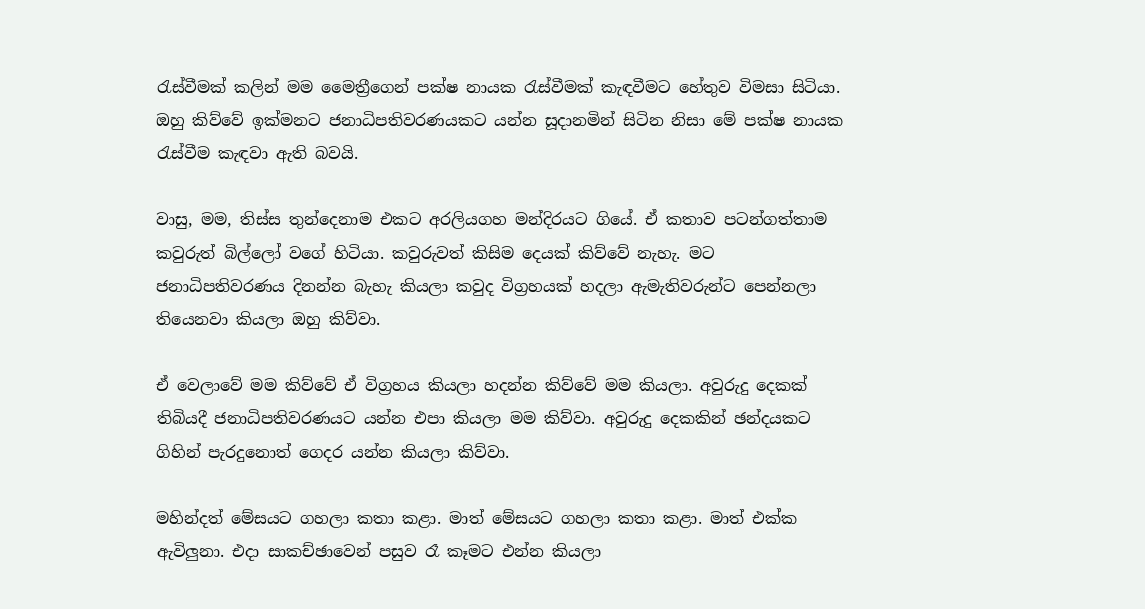රැස්වීමක් කලින් මම මෛත්‍රීගෙන් පක්ෂ නායක රැස්වීමක් කැඳවීමට හේතුව විමසා සිටියා. ඔහු කිව්වේ ඉක්මනට ජනාධිපතිවරණයකට යන්න සූදානමින් සිටින නිසා මේ පක්ෂ නායක රැස්වීම කැඳවා ඇති බවයි.

වාසු, මම, තිස්ස තුන්දෙනාම එකට අරලියගහ මන්දිරයට ගියේ. ඒ කතාව පටන්ගත්තාම කවුරුත් බිල්ලෝ වගේ හිටියා. කවුරුවත් කිසිම දෙයක් කිව්වේ නැහැ. මට ජනාධිපතිවරණය දිනන්න බැහැ කියලා කවුද විග්‍රහයක් හදලා ඇමැතිවරුන්ට පෙන්නලා තියෙනවා කියලා ඔහු කිව්වා.

ඒ වෙලාවේ මම කිව්වේ ඒ විග්‍රහය කියලා හදන්න කිව්වේ මම කියලා. අවුරුදු දෙකක් තිබියදී ජනාධිපතිවරණයට යන්න එපා කියලා මම කිව්වා. අවුරුදු දෙකකින් ඡන්දයකට ගිහින් පැරදුනොත් ගෙදර යන්න කියලා කිව්වා.

මහින්දත් මේසයට ගහලා කතා කළා. මාත් මේසයට ගහලා කතා කළා. මාත් එක්ක ඇවිලුනා. එදා සාකච්ඡාවෙන් පසුව රෑ කෑමට එන්න කියලා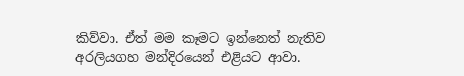කිව්වා. ඒත් මම කෑමට ඉන්නෙත් නැතිව අරලියගහ මන්දිරයෙන් එළියට ආවා.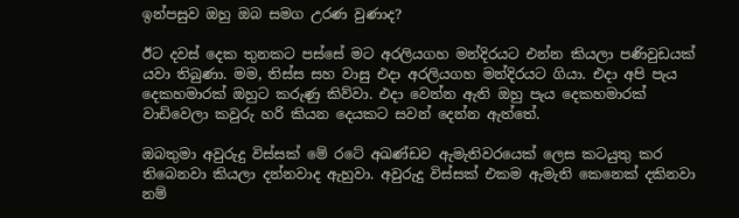ඉන්පසුව ඔහු ඔබ සමග උරණ වුණාද?

ඊට දවස් දෙක තුනකට පස්සේ මට අරලියගහ මන්දිරයට එන්න කියලා පණිවුඩයක් යවා තිබුණා. මම, තිස්ස සහ වාසු එදා අරලියගහ මන්දිරයට ගියා. එදා අපි පැය දෙකහමාරක් ඔහුට කරුණු කිව්වා. එදා වෙන්න ඇති ඔහු පැය දෙකහමාරක් වාඩිවෙලා කවුරු හරි කියන දෙයකට සවන් දෙන්න ඇත්තේ.

ඔබතුමා අවුරුදු විස්සක් මේ රටේ අඛණ්ඩව ඇමැතිවරයෙක් ලෙස කටයුතු කර තිබෙනවා කියලා දන්නවාද ඇහුවා. අවුරුදු විස්සක් එකම ඇමැති කෙනෙක් දකිනවා නම්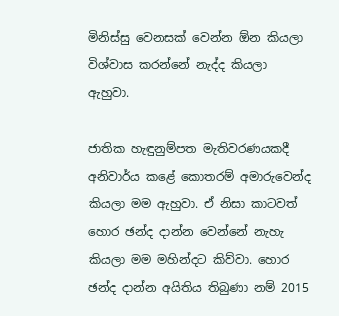මිනිස්සු වෙනසක් වෙන්න ඕන කියලා විශ්වාස කරන්නේ නැද්ද කියලා ඇහුවා.

ජාතික හැඳුනුම්පත මැතිවරණයකදී අනිවාර්ය කළේ කොතරම් අමාරුවෙන්ද කියලා මම ඇහුවා. ඒ නිසා කාටවත් හොර ඡන්ද දාන්න වෙන්නේ නැහැ කියලා මම මහින්දට කිව්වා. හොර ඡන්ද දාන්න අයිතිය තිබුණා නම් 2015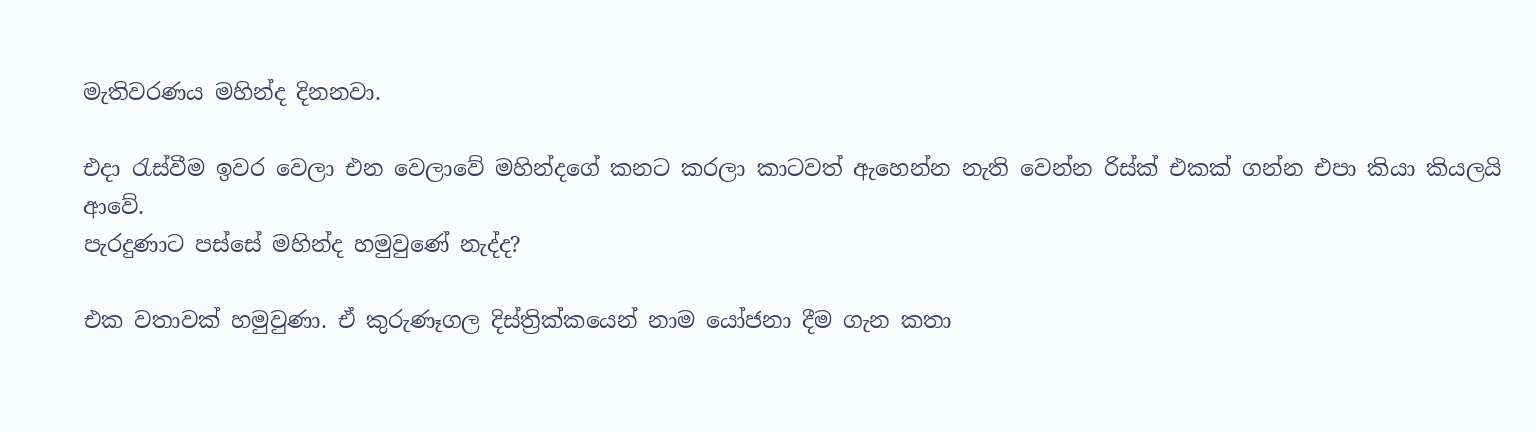මැතිවරණය මහින්ද දිනනවා.

එදා රැස්වීම ඉවර වෙලා එන වෙලාවේ මහින්දගේ කනට කරලා කාටවත් ඇහෙන්න නැති වෙන්න රිස්ක් එකක් ගන්න එපා කියා කියලයි ආවේ.
පැරදුණාට පස්සේ මහින්ද හමුවුණේ නැද්ද?

එක වතාවක් හමුවුණා. ඒ කුරුණෑගල දිස්ත්‍රික්කයෙන් නාම යෝජනා දීම ගැන කතා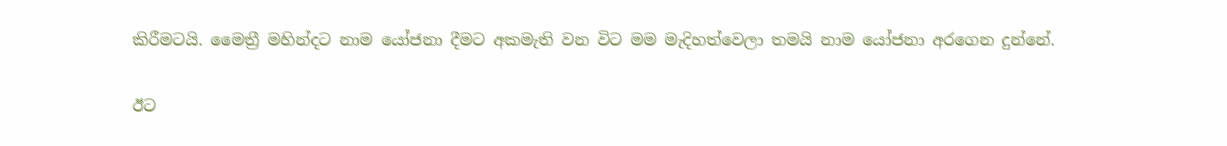කිරීමටයි. මෛත්‍රී මහින්දට නාම යෝජනා දීමට අකමැති වන විට මම මැදිහත්වෙලා තමයි නාම යෝජනා අරගෙන දුන්නේ.

ඊට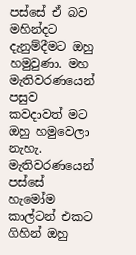පස්සේ ඒ බව මහින්දට දැනුම්දීමට ඔහු හමුවුණා. මහ මැතිවරණයෙන් පසුව කවදාවත් මට ඔහු හමුවෙලා නැහැ. මැතිවරණයෙන් පස්සේ හැමෝම කාල්ටන් එකට ගිහින් ඔහු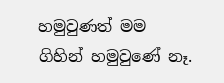හමුවුණත් මම ගිහින් හමුවුණේ නෑ.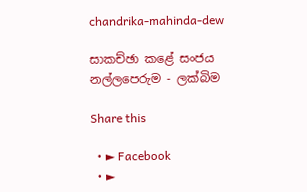chandrika-mahinda-dew

සාකච්ඡා කළේ සංජය නල්ලපෙරුම - ලක්බිම

Share this

  • ► Facebook
  • ►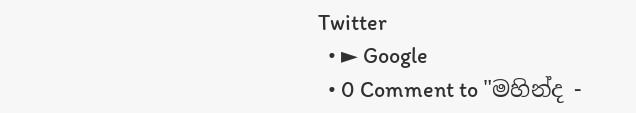Twitter
  • ► Google
  • 0 Comment to "මහින්ද -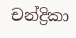චන්ද්‍රිකා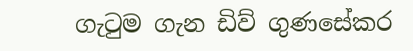ගැටුම ගැන ඩිව් ගුණසේකර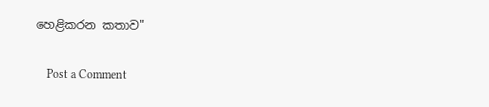හෙළිකරන කතාව"

    Post a Comment